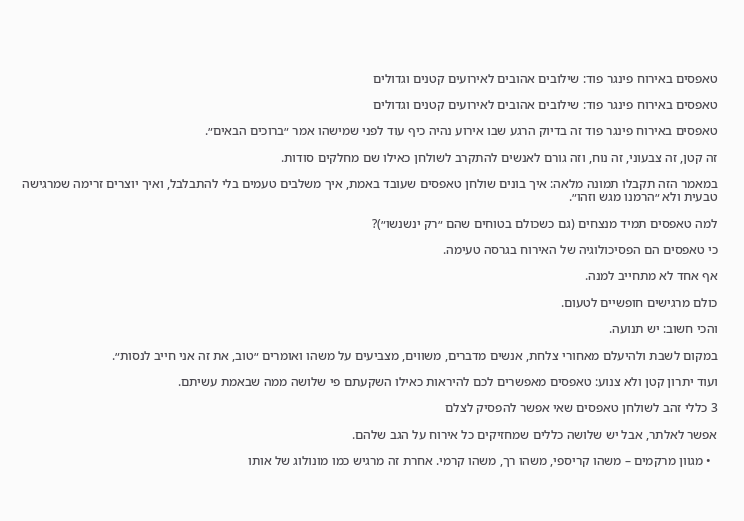טאפסים באירוח פינגר פוד: שילובים אהובים לאירועים קטנים וגדולים

טאפסים באירוח פינגר פוד: שילובים אהובים לאירועים קטנים וגדולים

טאפסים באירוח פינגר פוד זה בדיוק הרגע שבו אירוע נהיה כיף עוד לפני שמישהו אמר ״ברוכים הבאים״.

זה קטן, זה צבעוני, זה נוח, וזה גורם לאנשים להתקרב לשולחן כאילו שם מחלקים סודות.

במאמר הזה תקבלו תמונה מלאה: איך בונים שולחן טאפסים שעובד באמת, איך משלבים טעמים בלי להתבלבל, ואיך יוצרים זרימה שמרגישה טבעית ולא ״הרמנו מגש וזהו״.

למה טאפסים תמיד מנצחים (גם כשכולם בטוחים שהם ״רק ינשנשו״)?

כי טאפסים הם הפסיכולוגיה של האירוח בגרסה טעימה.

אף אחד לא מתחייב למנה.

כולם מרגישים חופשיים לטעום.

והכי חשוב: יש תנועה.

במקום לשבת ולהיעלם מאחורי צלחת, אנשים מדברים, משווים, מצביעים על משהו ואומרים ״טוב, את זה אני חייב לנסות״.

ועוד יתרון קטן ולא צנוע: טאפסים מאפשרים לכם להיראות כאילו השקעתם פי שלושה ממה שבאמת עשיתם.

3 כללי זהב לשולחן טאפסים שאי אפשר להפסיק לצלם

אפשר לאלתר, אבל יש שלושה כללים שמחזיקים כל אירוח על הגב שלהם.

  • מגוון מרקמים – משהו קריספי, משהו רך, משהו קרמי. אחרת זה מרגיש כמו מונולוג של אותו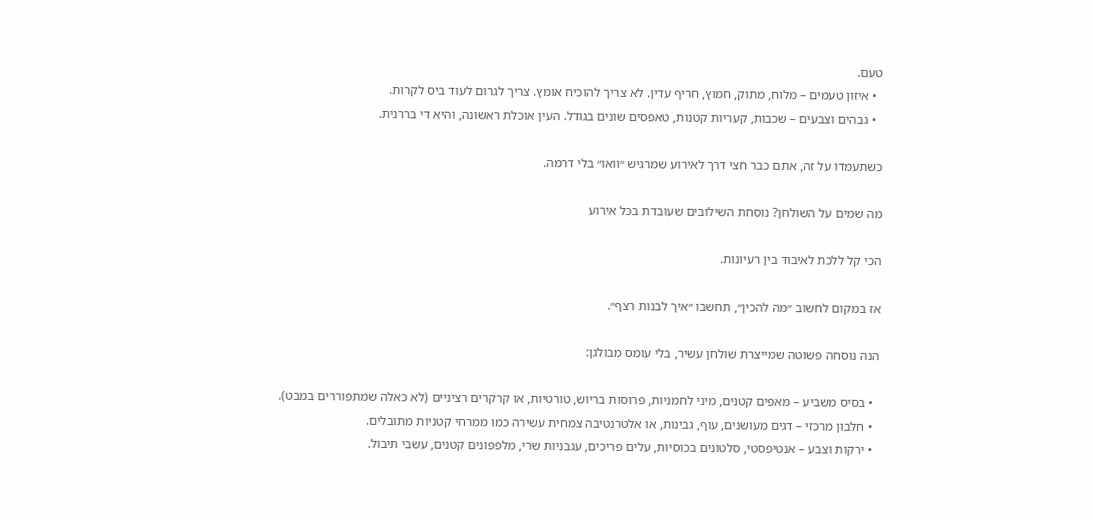טעם.
  • איזון טעמים – מלוח, מתוק, חמוץ, חריף עדין. לא צריך להוכיח אומץ. צריך לגרום לעוד ביס לקרות.
  • גבהים וצבעים – שכבות, קעריות קטנות, טאפסים שונים בגודל. העין אוכלת ראשונה, והיא די בררנית.

כשתעמדו על זה, אתם כבר חצי דרך לאירוע שמרגיש ״וואו״ בלי דרמה.

מה שמים על השולחן? נוסחת השילובים שעובדת בכל אירוע

הכי קל ללכת לאיבוד בין רעיונות.

אז במקום לחשוב ״מה להכין״, תחשבו ״איך לבנות רצף״.

הנה נוסחה פשוטה שמייצרת שולחן עשיר, בלי עומס מבולגן:

  • בסיס משביע – מאפים קטנים, מיני לחמניות, פרוסות בריוש, טורטיות, או קרקרים רציניים (לא כאלה שמתפוררים במבט).
  • חלבון מרכזי – דגים מעושנים, עוף, גבינות, או אלטרנטיבה צמחית עשירה כמו ממרחי קטניות מתובלים.
  • ירקות וצבע – אנטיפסטי, סלטונים בכוסיות, עלים פריכים, עגבניות שרי, מלפפונים קטנים, עשבי תיבול.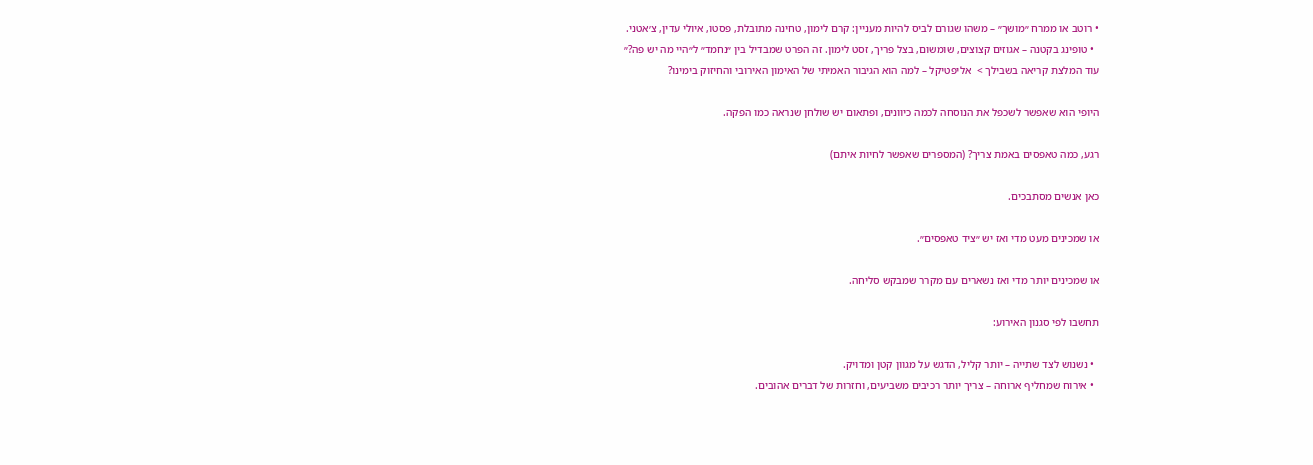• רוטב או ממרח ״מושך״ – משהו שגורם לביס להיות מעניין: קרם לימון, טחינה מתובלת, פסטו, איולי עדין, צ׳אטני.
  • טופינג בקטנה – אגוזים קצוצים, שומשום, בצל פריך, זסט לימון. זה הפרט שמבדיל בין ״נחמד״ ל״היי מה יש פה?״
עוד המלצת קריאה בשבילך >  אליפטיקל – למה הוא הגיבור האמיתי של האימון האירובי והחיזוק בימינו?

היופי הוא שאפשר לשכפל את הנוסחה לכמה כיוונים, ופתאום יש שולחן שנראה כמו הפקה.

רגע, כמה טאפסים באמת צריך? (המספרים שאפשר לחיות איתם)

כאן אנשים מסתבכים.

או שמכינים מעט מדי ואז יש ״ציד טאפסים״.

או שמכינים יותר מדי ואז נשארים עם מקרר שמבקש סליחה.

תחשבו לפי סגנון האירוע:

  • נשנוש לצד שתייה – יותר קליל, הדגש על מגוון קטן ומדויק.
  • אירוח שמחליף ארוחה – צריך יותר רכיבים משביעים, וחזרות של דברים אהובים.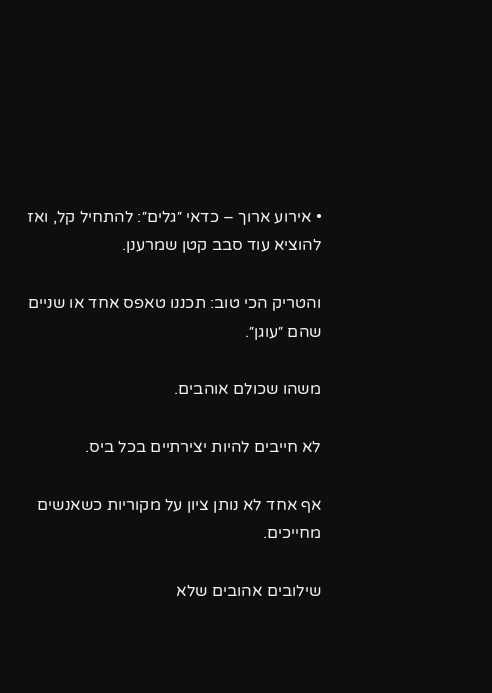• אירוע ארוך – כדאי ״גלים״: להתחיל קל, ואז להוציא עוד סבב קטן שמרענן.

והטריק הכי טוב: תכננו טאפס אחד או שניים שהם ״עוגן״.

משהו שכולם אוהבים.

לא חייבים להיות יצירתיים בכל ביס.

אף אחד לא נותן ציון על מקוריות כשאנשים מחייכים.

שילובים אהובים שלא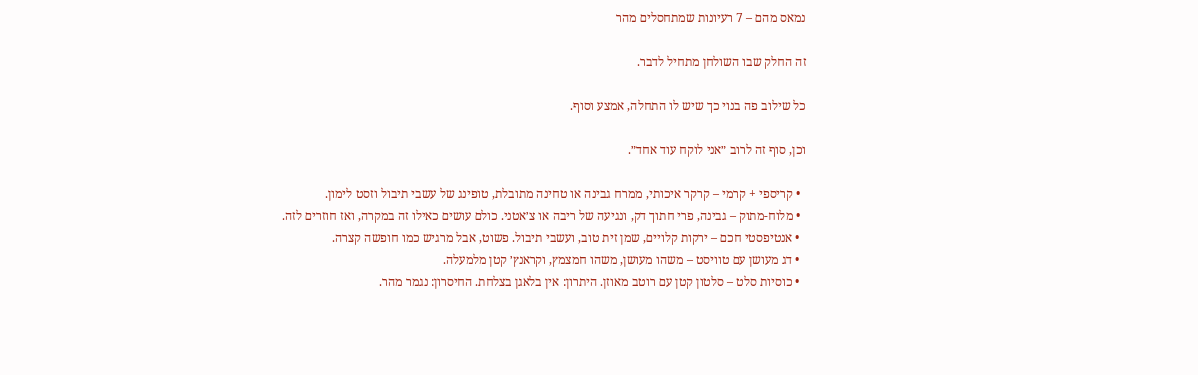נמאס מהם – 7 רעיונות שמתחסלים מהר

זה החלק שבו השולחן מתחיל לדבר.

כל שילוב פה בנוי כך שיש לו התחלה, אמצע וסוף.

וכן, סוף זה לרוב ״אני לוקח עוד אחד״.

  • קריספי + קרמי – קרקר איכותי, ממרח גבינה או טחינה מתובלת, טופינג של עשבי תיבול וזסט לימון.
  • מלוח-מתוק – גבינה, פרי חתוך דק, ונגיעה של ריבה או צ׳אטני. כולם עושים כאילו זה במקרה, ואז חוזרים לזה.
  • אנטיפסטי חכם – ירקות קלויים, שמן זית טוב, ועשבי תיבול. פשוט, אבל מרגיש כמו חופשה קצרה.
  • דג מעושן עם טוויסט – משהו מעושן, משהו חמצמץ, וקראנץ׳ קטן מלמעלה.
  • כוסיות סלט – סלטון קטן עם רוטב מאוזן. היתרון: אין בלאגן בצלחת. החיסרון: נגמר מהר.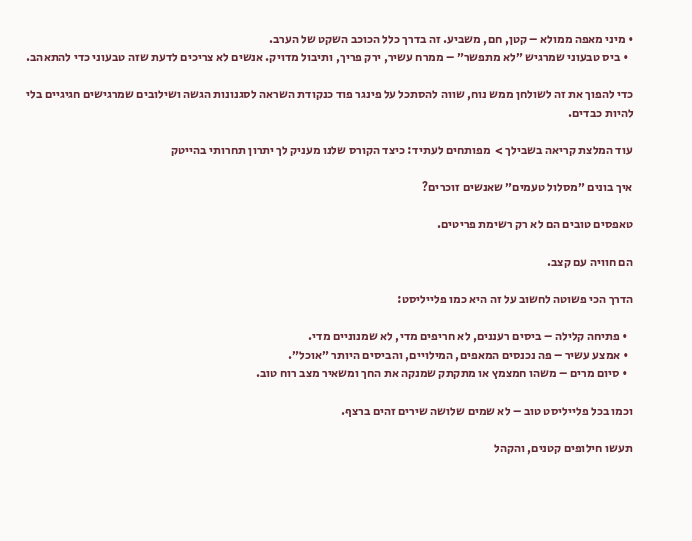• מיני מאפה ממולא – קטן, חם, משביע. זה בדרך כלל הכוכב השקט של הערב.
  • ביס טבעוני שמרגיש ״לא מתפשר״ – ממרח עשיר, ירק פריך, ותיבול מדויק. אנשים לא צריכים לדעת שזה טבעוני כדי להתאהב.

כדי להפוך את זה לשולחן ממש נוח, שווה להסתכל על פינגר פוד כנקודת השראה לסגנונות הגשה ושילובים שמרגישים חגיגיים בלי להיות כבדים.

עוד המלצת קריאה בשבילך >  מפותחים לעתיד: כיצד הקורס שלנו מעניק לך יתרון תחרותי בהייטק

איך בונים ״מסלול טעמים״ שאנשים זוכרים?

טאפסים טובים הם לא רק רשימת פריטים.

הם חוויה עם קצב.

הדרך הכי פשוטה לחשוב על זה היא כמו פלייליסט:

  • פתיחה קלילה – ביסים רעננים, לא חריפים מדי, לא שמנוניים מדי.
  • אמצע עשיר – פה נכנסים המאפים, המילויים, והביסים היותר ״אוכל״.
  • סיום מרים – משהו חמצמץ או מתקתק שמנקה את החך ומשאיר מצב רוח טוב.

וכמו בכל פלייליסט טוב – לא שמים שלושה שירים זהים ברצף.

תעשו חילופים קטנים, והקהל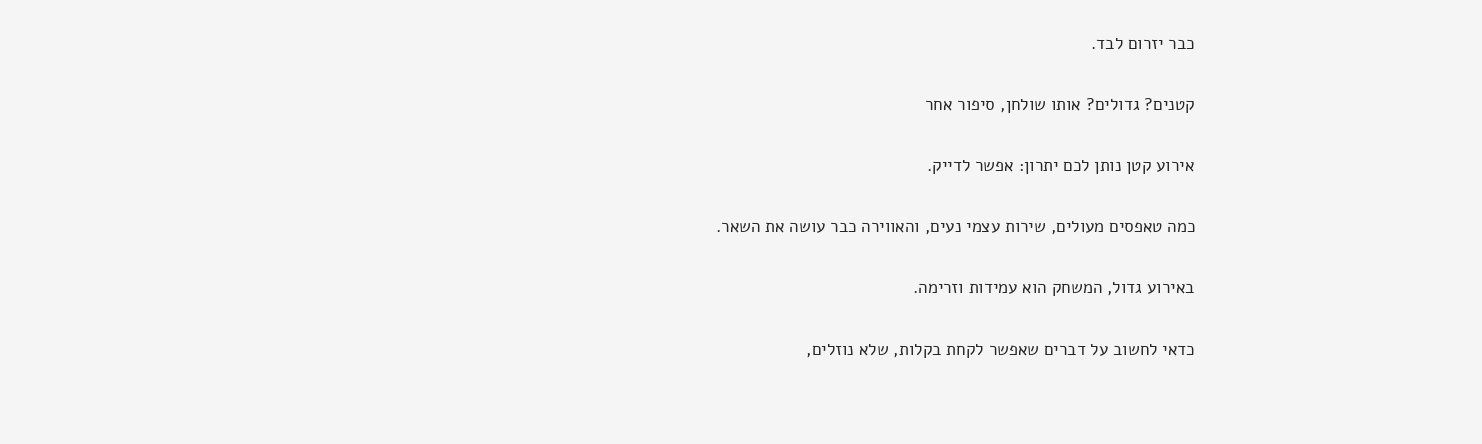כבר יזרום לבד.

קטנים? גדולים? אותו שולחן, סיפור אחר

אירוע קטן נותן לכם יתרון: אפשר לדייק.

כמה טאפסים מעולים, שירות עצמי נעים, והאווירה כבר עושה את השאר.

באירוע גדול, המשחק הוא עמידות וזרימה.

כדאי לחשוב על דברים שאפשר לקחת בקלות, שלא נוזלים,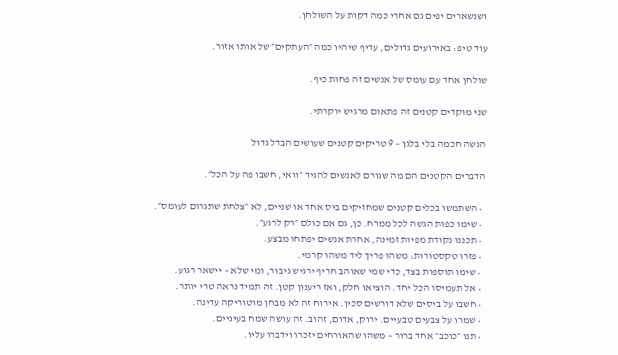ושנשארים יפים גם אחרי כמה דקות על השולחן.

עוד טיפ: באירועים גדולים, עדיף שיהיו כמה ״העתקים״ של אותו אזור.

שולחן אחד עם עומס של אנשים זה פחות כיף.

שני מוקדים קטנים זה פתאום מרגיש יוקרתי.

הגשה חכמה בלי בלגן – 9 טריקים קטנים שעושים הבדל גדול

הדברים הקטנים הם מה שגורם לאנשים להגיד ״וואי, חשבו פה על הכל״.

  • השתמשו בכלים קטנים שמחזיקים ביס אחד או שניים, לא ״צלחת שתגרום לעומס״.
  • שימו כפות הגשה לכל ממרח. כן, גם אם כולם ״רק לרגע״.
  • תכננו נקודת מפיות זמינה, אחרת אנשים יפתחו מבצע.
  • פזרו טקסטורות: משהו פריך ליד משהו קרמי.
  • שימו תוספות בצד, כדי שמי שאוהב חריף ירגיש גיבור, ומי שלא – יישאר רגוע.
  • אל תעמיסו הכל יחד. הוציאו חלק, ואז ריענון קטן. זה תמיד נראה טרי יותר.
  • חשבו על ביסים שלא דורשים סכין. אירוח זה לא מבחן מוטוריקה עדינה.
  • שמרו על צבעים טבעיים. ירוק, אדום, זהוב. זה עושה שמח בעיניים.
  • תנו ״כוכב״ אחד ברור – משהו שהאורחים יזכרו וידברו עליו.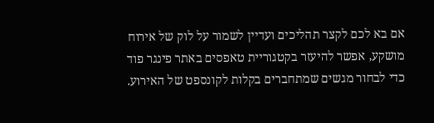אם בא לכם לקצר תהליכים ועדיין לשמור על לוק של אירוח מושקע, אפשר להיעזר בקטגוריית טאפסים באתר פינגר פוד כדי לבחור מגשים שמתחברים בקלות לקונספט של האירוע.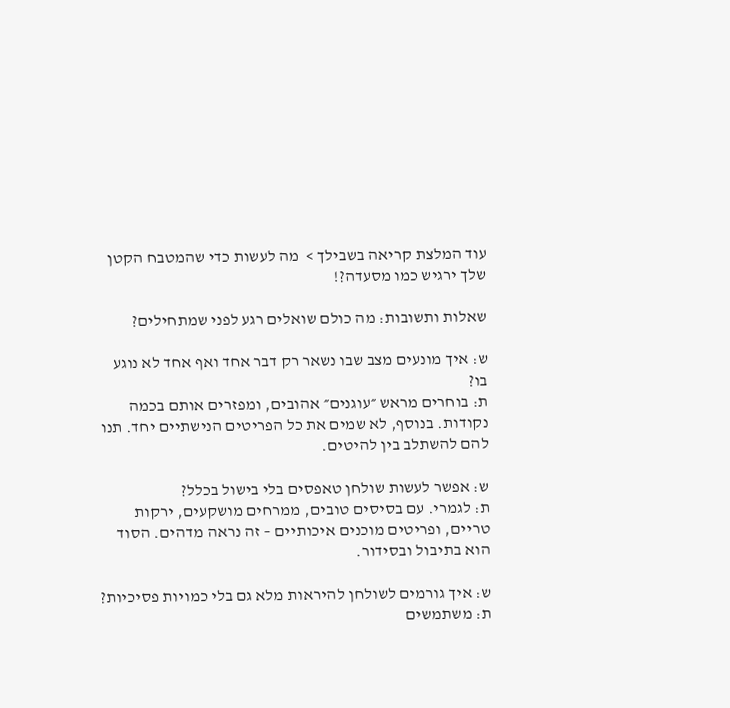עוד המלצת קריאה בשבילך >  מה לעשות כדי שהמטבח הקטן שלך ירגיש כמו מסעדה?!

שאלות ותשובות: מה כולם שואלים רגע לפני שמתחילים?

ש: איך מונעים מצב שבו נשאר רק דבר אחד ואף אחד לא נוגע בו?
ת: בוחרים מראש ״עוגנים״ אהובים, ומפזרים אותם בכמה נקודות. בנוסף, לא שמים את כל הפריטים הנישתיים יחד. תנו להם להשתלב בין להיטים.

ש: אפשר לעשות שולחן טאפסים בלי בישול בכלל?
ת: לגמרי. עם בסיסים טובים, ממרחים מושקעים, ירקות טריים, ופריטים מוכנים איכותיים – זה נראה מדהים. הסוד הוא בתיבול ובסידור.

ש: איך גורמים לשולחן להיראות מלא גם בלי כמויות פסיכיות?
ת: משתמשים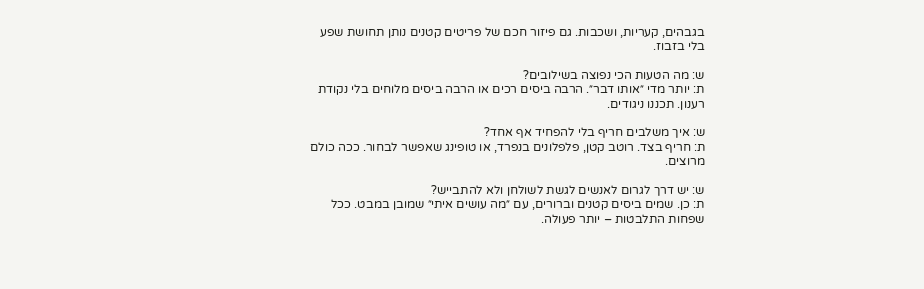בגבהים, קעריות, ושכבות. גם פיזור חכם של פריטים קטנים נותן תחושת שפע בלי בזבוז.

ש: מה הטעות הכי נפוצה בשילובים?
ת: יותר מדי ״אותו דבר״. הרבה ביסים רכים או הרבה ביסים מלוחים בלי נקודת רענון. תכננו ניגודים.

ש: איך משלבים חריף בלי להפחיד אף אחד?
ת: חריף בצד. רוטב קטן, פלפלונים בנפרד, או טופינג שאפשר לבחור. ככה כולם מרוצים.

ש: יש דרך לגרום לאנשים לגשת לשולחן ולא להתבייש?
ת: כן. שמים ביסים קטנים וברורים, עם ״מה עושים איתי״ שמובן במבט. ככל שפחות התלבטות – יותר פעולה.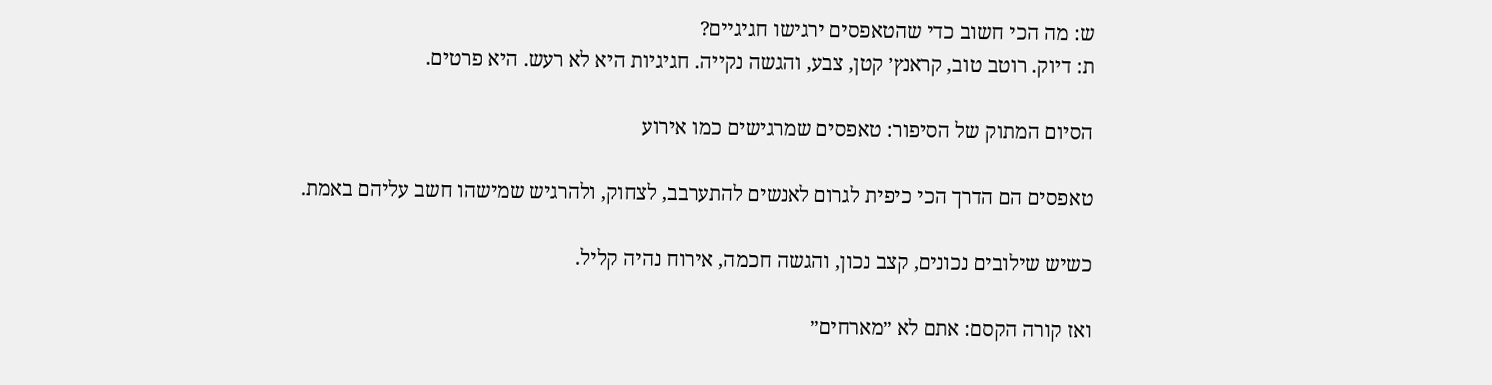ש: מה הכי חשוב כדי שהטאפסים ירגישו חגיגיים?
ת: דיוק. רוטב טוב, קראנץ׳ קטן, צבע, והגשה נקייה. חגיגיות היא לא רעש. היא פרטים.

הסיום המתוק של הסיפור: טאפסים שמרגישים כמו אירוע

טאפסים הם הדרך הכי כיפית לגרום לאנשים להתערבב, לצחוק, ולהרגיש שמישהו חשב עליהם באמת.

כשיש שילובים נכונים, קצב נכון, והגשה חכמה, אירוח נהיה קליל.

ואז קורה הקסם: אתם לא ״מארחים״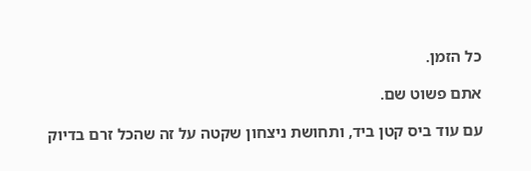כל הזמן.

אתם פשוט שם.

עם עוד ביס קטן ביד, ותחושת ניצחון שקטה על זה שהכל זרם בדיוק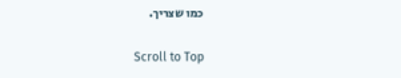כמו שצריך.

Scroll to Top